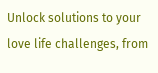Unlock solutions to your love life challenges, from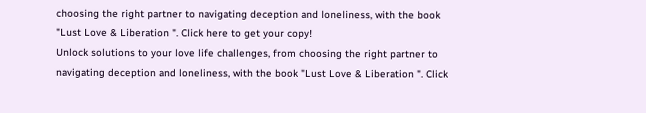choosing the right partner to navigating deception and loneliness, with the book "Lust Love & Liberation ". Click here to get your copy!
Unlock solutions to your love life challenges, from choosing the right partner to navigating deception and loneliness, with the book "Lust Love & Liberation ". Click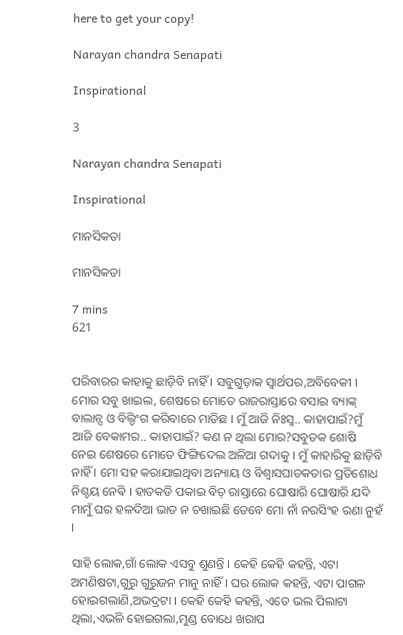here to get your copy!

Narayan chandra Senapati

Inspirational

3

Narayan chandra Senapati

Inspirational

ମାନସିକତା

ମାନସିକତା

7 mins
621


ପରିବାରର କାହାକୁ ଛାଡ଼ିବି ନାହିଁ । ସବୁଗୁଡ଼ାକ ସ୍ୱାର୍ଥପର,ଅବିବେକୀ । ମୋର ସବୁ ଖାଇଲ, ଶେଷରେ ମୋତେ ରାଜରାସ୍ତାରେ ବସାଇ ବ୍ୟାଙ୍କ୍ ବାଲାନ୍ସ ଓ ବିଲ୍ଡିଂଗ କରିବାରେ ମାତିଛ । ମୁଁ ଆଜି ନିଃସ୍ୱ.. କାହାପାଇଁ?ମୁଁ ଆଜି ବେକାମର.. କାହାପାଇଁ? କଣ ନ ଥିଲା ମୋର?ସବୁତକ ଶୋଷି ନେଇ ଶେଷରେ ମୋତେ ଫିଙ୍ଗିଦେଲ ଅଳିଆ ଗଦାକୁ । ମୁଁ କାହାରିକୁ ଛାଡ଼ିବି ନାହିଁ । ମୋ ସହ କରାଯାଇଥିବା ଅନ୍ୟାୟ ଓ ବିଶ୍ୱାସଘାତକତାର ପ୍ରତିଶୋଧ ନିଶ୍ଚୟ ନେଵି । ହାତକଡି ପକାଇ ବିଚ୍ ରାସ୍ତାରେ ଘୋଷାରି ଘୋଷାରି ଯଦି ମାମୁଁ ଘର ହଳଦିଆ ଭାତ ନ ଚଖାଇଛି ତେବେ ମୋ ନାଁ ନରସିଂହ ରଣା ନୁହଁ ।

ସାହି ଲୋକ,ଗାଁ ଲୋକ ଏସବୁ ଶୁଣନ୍ତି । କେହି କେହି କହନ୍ତି, ଏଟା ଅମଣିଷଟା,ଗୁରୁ ଗୁରୁଜନ ମାନୁ ନାହିଁ । ଘର ଲୋକ କହନ୍ତି, ଏଟା ପାଗଳ ହୋଇଗଲାଣି,ଅଭଦ୍ରଟା । କେହି କେହି କହନ୍ତି, ଏତେ ଭଲ ପିଲାଟା ଥିଲା,ଏଭଳି ହୋଇଗଲା,ମୁଣ୍ଡ ବୋଧେ ଖରାପ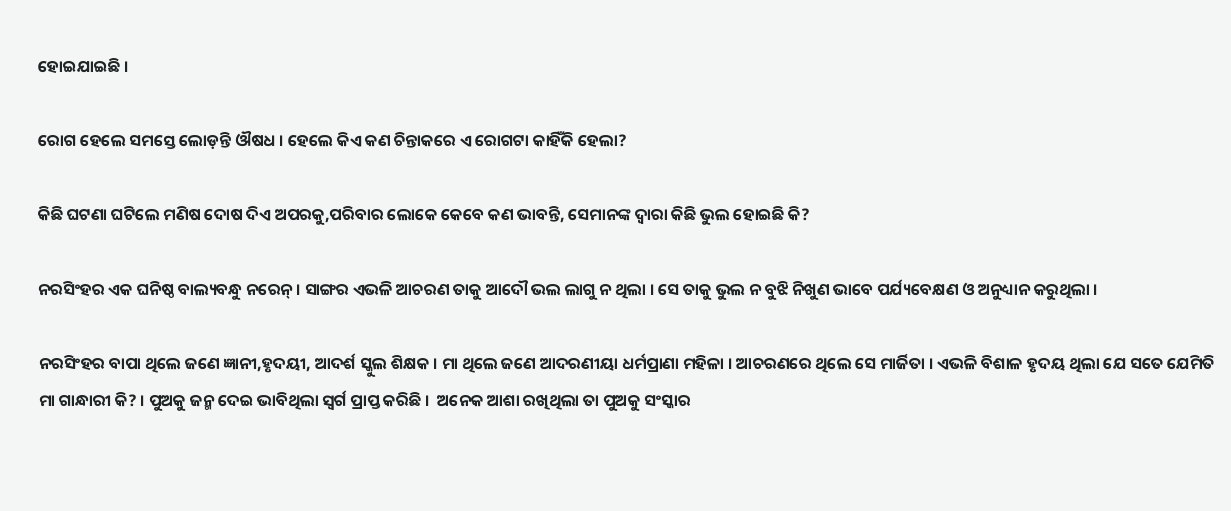ହୋଇଯାଇଛି ।

ରୋଗ ହେଲେ ସମସ୍ତେ ଲୋଡ଼ନ୍ତି ଔଷଧ । ହେଲେ କିଏ କଣ ଚିନ୍ତାକରେ ଏ ରୋଗଟା କାହିଁକି ହେଲା?

କିଛି ଘଟଣା ଘଟିଲେ ମଣିଷ ଦୋଷ ଦିଏ ଅପରକୁ,ପରିବାର ଲୋକେ କେବେ କଣ ଭାବନ୍ତି, ସେମାନଙ୍କ ଦ୍ୱାରା କିଛି ଭୁଲ ହୋଇଛି କି?

ନରସିଂହର ଏକ ଘନିଷ୍ଠ ବାଲ୍ୟବନ୍ଧୁ ନରେନ୍ । ସାଙ୍ଗର ଏଭଳି ଆଚରଣ ତାକୁ ଆଦୌ ଭଲ ଲାଗୁ ନ ଥିଲା । ସେ ତାକୁ ଭୁଲ ନ ବୁଝି ନିଖୁଣ ଭାବେ ପର୍ଯ୍ୟବେକ୍ଷଣ ଓ ଅନୁଧ୍ୟାନ କରୁଥିଲା ।

ନରସିଂହର ବାପା ଥିଲେ ଜଣେ ଜ୍ଞାନୀ,ହୃଦୟୀ, ଆଦର୍ଶ ସ୍କୁଲ ଶିକ୍ଷକ । ମା ଥିଲେ ଜଣେ ଆଦରଣୀୟା ଧର୍ମପ୍ରାଣା ମହିଳା । ଆଚରଣରେ ଥିଲେ ସେ ମାର୍ଜିତା । ଏଭଳି ବିଶାଳ ହୃଦୟ ଥିଲା ଯେ ସତେ ଯେମିତି ମା ଗାନ୍ଧାରୀ କି? । ପୁଅକୁ ଜନ୍ମ ଦେଇ ଭାବିଥିଲା ସ୍ୱର୍ଗ ପ୍ରାପ୍ତ କରିଛି ।  ଅନେକ ଆଶା ରଖିଥିଲା ତା ପୁଅକୁ ସଂସ୍କାର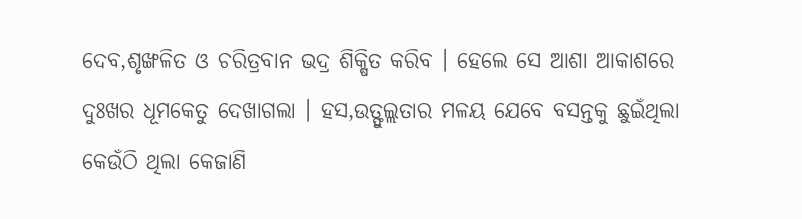ଦେବ,ଶୃଙ୍ଖଳିତ ଓ ଚରିତ୍ରବାନ ଭଦ୍ର ଶିକ୍ଷିତ କରିବ । ହେଲେ ସେ ଆଶା ଆକାଶରେ ଦୁଃଖର ଧୂମକେତୁ ଦେଖାଗଲା । ହସ,ଉତ୍ଫୁଲ୍ଲତାର ମଳୟ ଯେବେ ବସନ୍ତକୁ ଛୁଇଁଥିଲା କେଉଁଠି ଥିଲା କେଜାଣି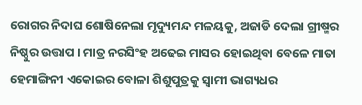ରୋଗର ନିଦାଘ ଶୋଷିନେଲା ମୃଦ୍ୟୁମନ୍ଦ ମଳୟକୁ, ଅଜାଡି ଦେଲା ଗ୍ରୀଷ୍ମର ନିଷ୍ଠୁର ଉତ୍ତାପ । ମାତ୍ର ନରସିଂହ ଅଢେଇ ମାସର ହୋଇଥିବା ବେଳେ ମାତା ହେମାଙ୍ଗିନୀ ଏକୋଇର ବୋଳା ଶିଶୁପୁତ୍ରକୁ ସ୍ୱାମୀ ଭାଗ୍ୟଧର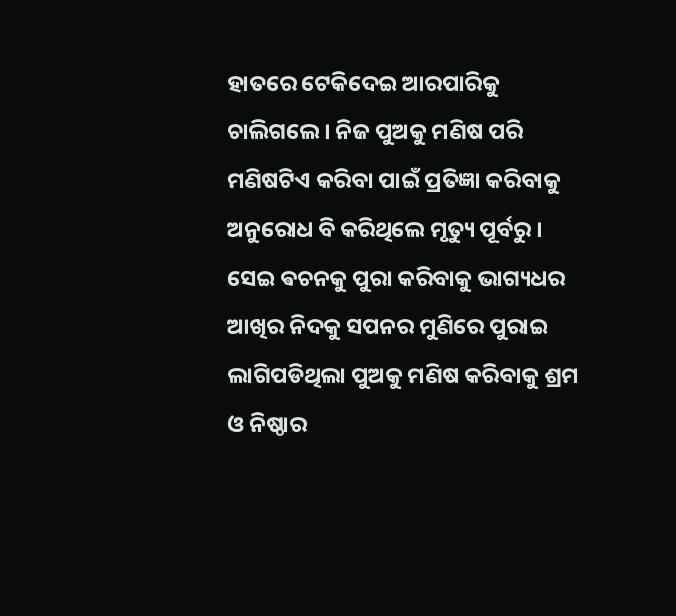ହାତରେ ଟେକିଦେଇ ଆରପାରିକୁ ଚାଲିଗଲେ । ନିଜ ପୁଅକୁ ମଣିଷ ପରି ମଣିଷଟିଏ କରିବା ପାଇଁ ପ୍ରତିଜ୍ଞା କରିବାକୁ ଅନୁରୋଧ ବି କରିଥିଲେ ମୃତ୍ୟୁ ପୂର୍ବରୁ । ସେଇ ଵଚନକୁ ପୁରା କରିବାକୁ ଭାଗ୍ୟଧର ଆଖିର ନିଦକୁ ସପନର ମୁଣିରେ ପୁରାଇ ଲାଗିପଡିଥିଲା ପୁଅକୁ ମଣିଷ କରିବାକୁ ଶ୍ରମ ଓ ନିଷ୍ଠାର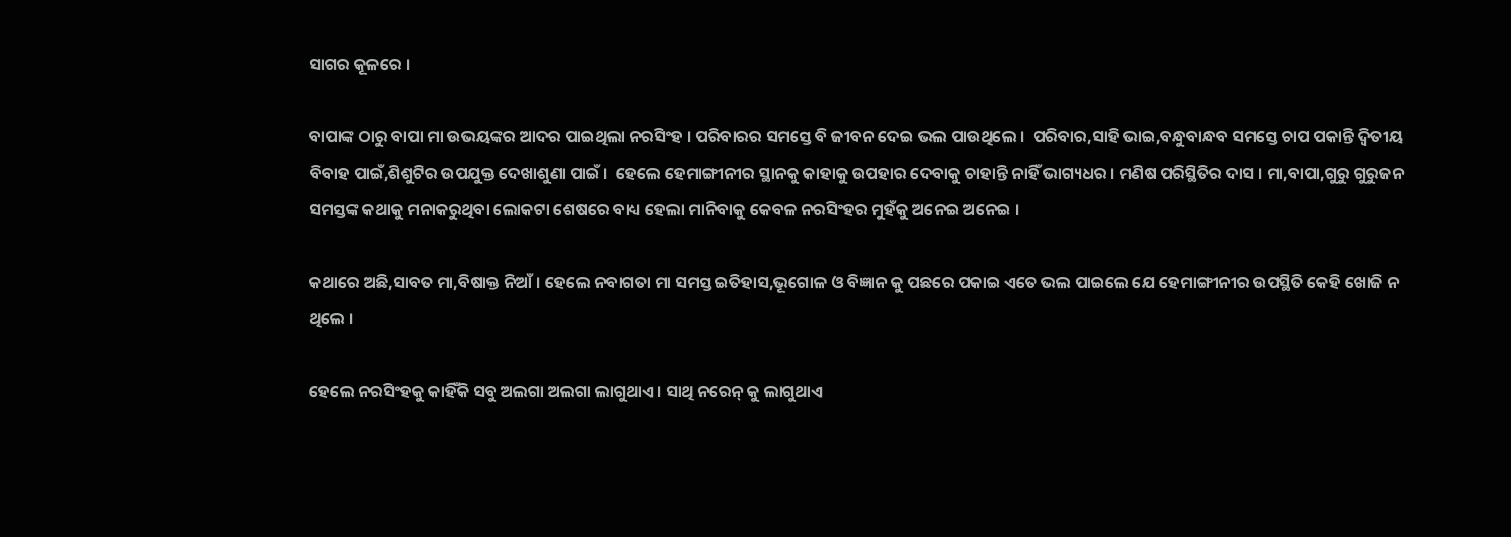ସାଗର କୂଳରେ ।

ବାପାଙ୍କ ଠାରୁ ବାପା ମା ଉଭୟଙ୍କର ଆଦର ପାଇଥିଲା ନରସିଂହ । ପରିବାରର ସମସ୍ତେ ବି ଜୀବନ ଦେଇ ଭଲ ପାଉଥିଲେ ।  ପରିବାର,ସାହି ଭାଇ,ବନ୍ଧୁବାନ୍ଧବ ସମସ୍ତେ ଚାପ ପକାନ୍ତି ଦ୍ୱିତୀୟ ବିବାହ ପାଇଁ,ଶିଶୁଟିର ଉପଯୁକ୍ତ ଦେଖାଶୁଣା ପାଇଁ ।  ହେଲେ ହେମାଙ୍ଗୀନୀର ସ୍ଥାନକୁ କାହାକୁ ଉପହାର ଦେବାକୁ ଚାହାନ୍ତି ନାହିଁ ଭାଗ୍ୟଧର । ମଣିଷ ପରିସ୍ଥିତିର ଦାସ । ମା,ବାପା,ଗୁରୁ ଗୁରୁଜନ ସମସ୍ତଙ୍କ କଥାକୁ ମନାକରୁଥିବା ଲୋକଟା ଶେଷରେ ବାଧ୍ୟ ହେଲା ମାନିବାକୁ କେବଳ ନରସିଂହର ମୁହଁକୁ ଅନେଇ ଅନେଇ ।

କଥାରେ ଅଛି,ସାବତ ମା,ବିଷାକ୍ତ ନିଆଁ । ହେଲେ ନବାଗତା ମା ସମସ୍ତ ଇତିହାସ,ଭୂଗୋଳ ଓ ବିଜ୍ଞାନ କୁ ପଛରେ ପକାଇ ଏତେ ଭଲ ପାଇଲେ ଯେ ହେମାଙ୍ଗୀନୀର ଉପସ୍ଥିତି କେହି ଖୋଜି ନ ଥିଲେ ।

ହେଲେ ନରସିଂହକୁ କାହିଁକି ସବୁ ଅଲଗା ଅଲଗା ଲାଗୁଥାଏ । ସାଥି ନରେନ୍ କୁ ଲାଗୁଥାଏ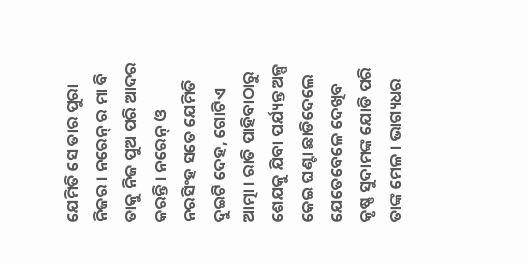ଯେମିତି ସେ ତାର ପୁରା ନିଜର । ନରେନ୍ ର ମା ବି ତାକୁ ନିଜ ପୁଅ ପରି ଆଦର କରନ୍ତି । ନରେନ୍ ଓ ନରସିଂହ ସତେ ଯେମିତି ଦୁଇଟି ଦେହ, ଗୋଟିଏ ଆତ୍ମା । ରାତି ପାହିବାଠାରୁ ଶେଯକୁ ଯିବା ପର୍ଯ୍ୟନ୍ତ ଅଳ୍ପ କେଇ ଘଣ୍ଟା ଛାଡିଦେଲେ ଯେତେବେଳେ ଦେଖିବ କୃଷ୍ଣ ସୁଦାମଙ୍କ ଯୋଡି ପରି ତାଙ୍କ ମେଳ । ଭାଗ୍ୟଧର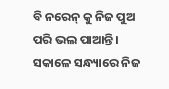ବି ନରେନ୍ କୁ ନିଜ ପୁଅ ପରି ଭଲ ପାଆନ୍ତି । ସକାଳେ ସନ୍ଧ୍ୟାରେ ନିଜ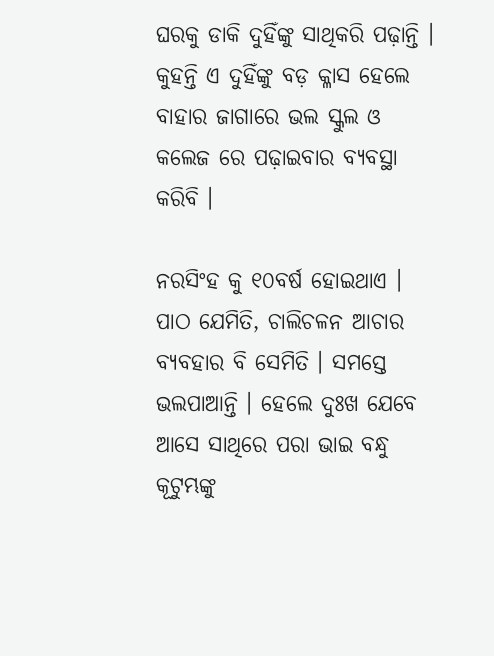ଘରକୁ ଡାକି ଦୁହିଁଙ୍କୁ ସାଥିକରି ପଢ଼ାନ୍ତି । କୁହନ୍ତି ଏ ଦୁହିଁଙ୍କୁ ବଡ଼ କ୍ଳାସ ହେଲେ ବାହାର ଜାଗାରେ ଭଲ ସ୍କୁଲ ଓ କଲେଜ ରେ ପଢ଼ାଇବାର ବ୍ୟବସ୍ଥା କରିବି ।

ନରସିଂହ କୁ ୧୦ବର୍ଷ ହୋଇଥାଏ । ପାଠ ଯେମିତି, ଚାଲିଚଳନ ଆଚାର ବ୍ୟବହାର ବି ସେମିତି । ସମସ୍ତେ ଭଲପାଆନ୍ତି । ହେଲେ ଦୁଃଖ ଯେବେ ଆସେ ସାଥିରେ ପରା ଭାଇ ବନ୍ଧୁ କୂଟୁମ୍ଭଙ୍କୁ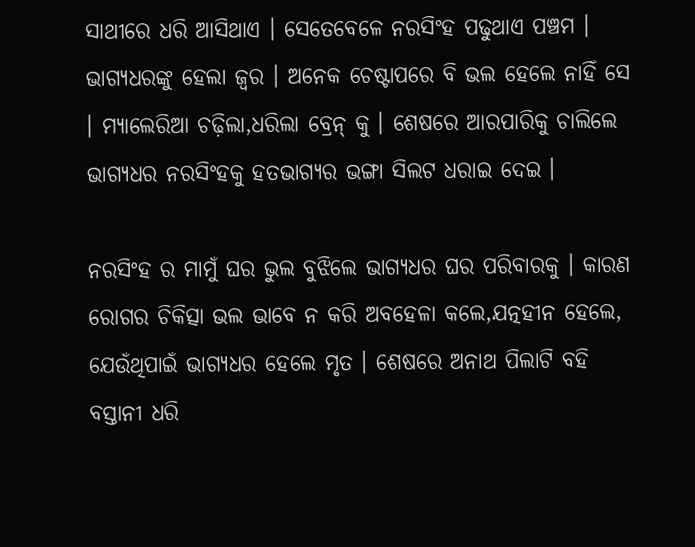ସାଥୀରେ ଧରି ଆସିଥାଏ । ସେତେବେଳେ ନରସିଂହ ପଢୁଥାଏ ପଞ୍ଚମ । ଭାଗ୍ୟଧରଙ୍କୁ ହେଲା ଜ୍ୱର । ଅନେକ ଚେଷ୍ଟାପରେ ବି ଭଲ ହେଲେ ନାହିଁ ସେ  । ମ୍ୟାଲେରିଆ ଚଢ଼ିଲା,ଧରିଲା ବ୍ରେନ୍ କୁ । ଶେଷରେ ଆରପାରିକୁ ଚାଲିଲେ ଭାଗ୍ୟଧର ନରସିଂହକୁ ହତଭାଗ୍ୟର ଭଙ୍ଗା ସିଲଟ ଧରାଇ ଦେଇ ।

ନରସିଂହ ର ମାମୁଁ ଘର ଭୁଲ ବୁଝିଲେ ଭାଗ୍ୟଧର ଘର ପରିବାରକୁ । କାରଣ ରୋଗର ଚିକିତ୍ସା ଭଲ ଭାବେ ନ କରି ଅବହେଳା କଲେ,ଯତ୍ନହୀନ ହେଲେ, ଯେଉଁଥିପାଇଁ ଭାଗ୍ୟଧର ହେଲେ ମୃତ । ଶେଷରେ ଅନାଥ ପିଲାଟି ବହି ବସ୍ତାନୀ ଧରି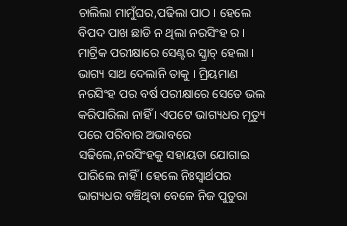ଚାଲିଲା ମାମୁଁଘର,ପଢିଲା ପାଠ । ହେଲେ ବିପଦ ପାଖ ଛାଡି ନ ଥିଲା ନରସିଂହ ର । ମାଟ୍ରିକ ପରୀକ୍ଷାରେ ସେଣ୍ଟର ସ୍କ୍ରାଚ୍ ହେଲା । ଭାଗ୍ୟ ସାଥ ଦେଲାନି ତାକୁ । ମ୍ରିୟମାଣ ନରସିଂହ ପର ବର୍ଷ ପରୀକ୍ଷାରେ ସେତେ ଭଲ କରିପାରିଲା ନାହିଁ । ଏପଟେ ଭାଗ୍ୟଧର ମୃତ୍ୟୁ ପରେ ପରିବାର ଅଭାବରେ ସଢିଲେ,ନରସିଂହକୁ ସହାୟତା ଯୋଗାଇ ପାରିଲେ ନାହିଁ । ହେଲେ ନିଃସ୍ୱାର୍ଥପର ଭାଗ୍ୟଧର ବଞ୍ଚିଥିବା ବେଳେ ନିଜ ପୁତୁରା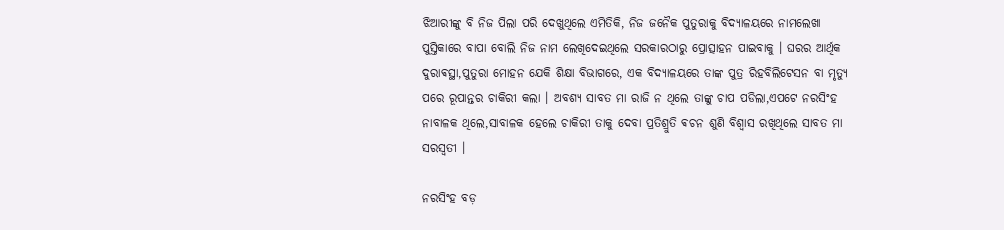ଝିଆରୀଙ୍କୁ ବି ନିଜ ପିଲା ପରି ଦେଖୁଥିଲେ ଏମିତିକି, ନିଜ ଜନୈକ ପୁତୁରାକୁ ବିଦ୍ୟାଳୟରେ ନାମଲେଖା ପୁସ୍ତିକାରେ ବାପା ବୋଲି ନିଜ ନାମ ଲେଖିଦେଇଥିଲେ ସରକାରଠାରୁ ପ୍ରୋତ୍ସାହନ ପାଇବାକୁ । ଘରର ଆର୍ଥିକ ଦୁରାଵସ୍ଥା,ପୁତୁରା ମୋହନ ଯେକି ଶିକ୍ଷା ବିଭାଗରେ, ଏକ ବିଦ୍ୟାଳୟରେ ତାଙ୍କ ପୁତ୍ର ରିହବିଲିଟେସନ ବା ମୃତ୍ୟୁ ପରେ ରୂପାନ୍ତର ଚାକିରୀ କଲା । ଅବଶ୍ୟ ସାବତ ମା ରାଜି ନ ଥିଲେ ତାଙ୍କୁ ଚାପ ପଡିଲା,ଏପଟେ ନରସିଂହ ନାବାଳକ ଥିଲେ,ସାବାଳକ ହେଲେ ଚାକିରୀ ତାକୁ ଦେବା ପ୍ରତିଶ୍ରୁତି ଵଚନ ଶୁଣି ବିଶ୍ୱାସ ରଖିଥିଲେ ସାବତ ମା ସରସ୍ଵତୀ ।

ନରସିଂହ ବଡ଼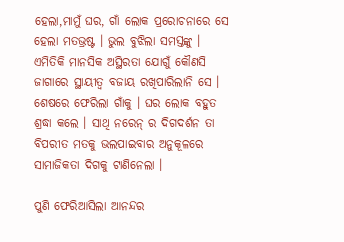ହେଲା,ମାମୁଁ ଘର, ଗାଁ ଲୋକ ପ୍ରରୋଚନାରେ ସେ ହେଲା ମତଭ୍ରଷ୍ଟ । ଭୁଲ ବୁଝିଲା ସମସ୍ତଙ୍କୁ । ଏମିତିକି ମାନସିକ ଅସ୍ଥିରତା ଯୋଗୁଁ କୌଣସି ଜାଗାରେ ସ୍ଥାୟୀତ୍ୱ ବଜାୟ ରଖିପାରିଲାନି ସେ । ଶେଷରେ ଫେରିଲା ଗାଁକୁ । ଘର ଲୋକ ବହୁତ ଶ୍ରଦ୍ଧା କଲେ । ସାଥି ନରେନ୍ ର ଦିଗଦର୍ଶନ ତା ବିପରୀତ ମତକୁ ଭଲପାଇବାର ଅନୁକୂଳରେ ସାମାଜିକତା ଦିଗକୁ ଟାଣିନେଲା ।

ପୁଣି ଫେରିଆସିଲା ଆନନ୍ଦର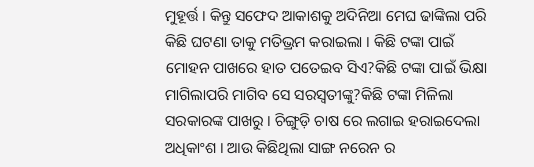ମୁହୂର୍ତ୍ତ । କିନ୍ତୁ ସଫେଦ ଆକାଶକୁ ଅଦିନିଆ ମେଘ ଢାଙ୍କିଲା ପରି କିଛି ଘଟଣା ତାକୁ ମତିଭ୍ରମ କରାଇଲା । କିଛି ଟଙ୍କା ପାଇଁ ମୋହନ ପାଖରେ ହାତ ପତେଇବ ସିଏ?କିଛି ଟଙ୍କା ପାଇଁ ଭିକ୍ଷା ମାଗିଲାପରି ମାଗିବ ସେ ସରସ୍ୱତୀଙ୍କୁ?କିଛି ଟଙ୍କା ମିଳିଲା ସରକାରଙ୍କ ପାଖରୁ । ଚିଙ୍ଗୁଡ଼ି ଚାଷ ରେ ଲଗାଇ ହରାଇଦେଲା ଅଧିକାଂଶ । ଆଉ କିଛିଥିଲା ସାଙ୍ଗ ନରେନ ର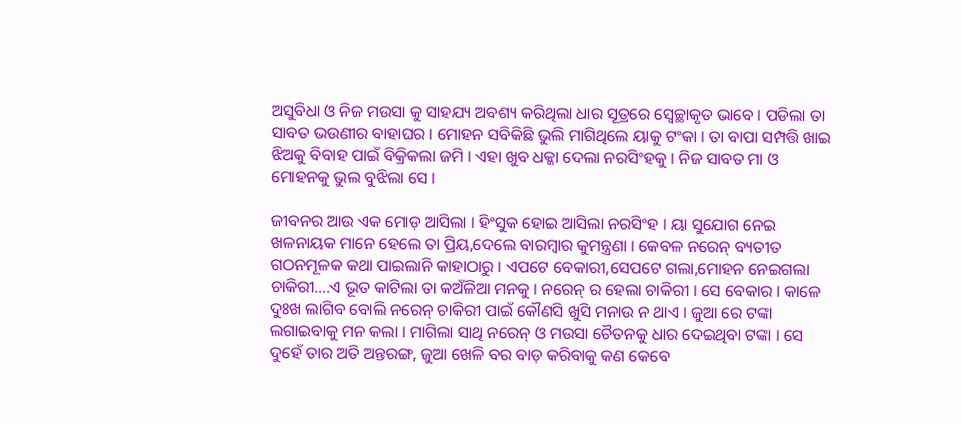ଅସୁବିଧା ଓ ନିଜ ମଉସା କୁ ସାହଯ୍ୟ ଅବଶ୍ୟ କରିଥିଲା ଧାର ସୂତ୍ରରେ ସ୍ବେଚ୍ଛାକୃତ ଭାବେ । ପଡିଲା ତା ସାବତ ଭଉଣୀର ବାହାଘର । ମୋହନ ସବିକିଛି ଭୁଲି ମାଗିଥିଲେ ୟାକୁ ଟଂକା । ତା ବାପା ସମ୍ପତ୍ତି ଖାଇ ଝିଅକୁ ବିବାହ ପାଇଁ ବିକ୍ରିକଲା ଜମି । ଏହା ଖୁବ ଧକ୍କା ଦେଲା ନରସିଂହକୁ । ନିଜ ସାବତ ମା ଓ ମୋହନକୁ ଭୁଲ ବୁଝିଲା ସେ ।

ଜୀବନର ଆଉ ଏକ ମୋଡ଼ ଆସିଲା । ହିଂସୁକ ହୋଇ ଆସିଲା ନରସିଂହ । ୟା ସୁଯୋଗ ନେଇ ଖଳନାୟକ ମାନେ ହେଲେ ତା ପ୍ରିୟ,ଦେଲେ ବାରମ୍ବାର କୁମନ୍ତ୍ରଣା । କେବଳ ନରେନ୍ ବ୍ୟତୀତ ଗଠନମୂଳକ କଥା ପାଇଲାନି କାହାଠାରୁ । ଏପଟେ ବେକାରୀ,ସେପଟେ ଗଲା,ମୋହନ ନେଇଗଲା ଚାକିରୀ....ଏ ଭୂତ କାଟିଲା ତା କଅଁଳିଆ ମନକୁ । ନରେନ୍ ର ହେଲା ଚାକିରୀ । ସେ ବେକାର । କାଳେ ଦୁଃଖ ଲାଗିବ ବୋଲି ନରେନ୍ ଚାକିରୀ ପାଇଁ କୌଣସି ଖୁସି ମନାଉ ନ ଥାଏ । ଜୁଆ ରେ ଟଙ୍କା ଲଗାଇବାକୁ ମନ କଲା । ମାଗିଲା ସାଥି ନରେନ୍ ଓ ମଉସା ଚୈତନକୁ ଧାର ଦେଇଥିବା ଟଙ୍କା । ସେ ଦୁହେଁ ତାର ଅତି ଅନ୍ତରଙ୍ଗ, ଜୁଆ ଖେଳି ବର ବାଡ଼ କରିବାକୁ କଣ କେବେ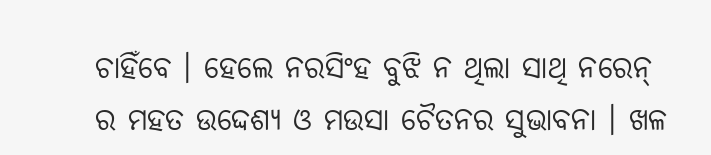ଚାହିଁବେ । ହେଲେ ନରସିଂହ ବୁଝି ନ ଥିଲା ସାଥି ନରେନ୍ ର ମହତ ଉଦ୍ଦେଶ୍ୟ ଓ ମଉସା ଚୈତନର ସୁଭାବନା । ଖଳ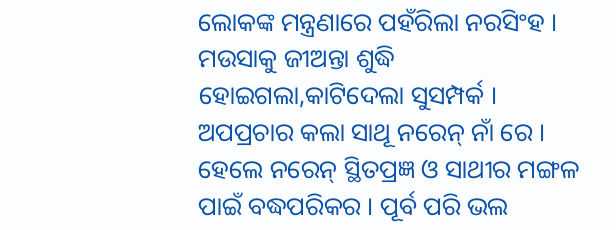ଲୋକଙ୍କ ମନ୍ତ୍ରଣାରେ ପହଁରିଲା ନରସିଂହ । ମଉସାକୁ ଜୀଅନ୍ତା ଶୁଦ୍ଧି ହୋଇଗଲା,କାଟିଦେଲା ସୁସମ୍ପର୍କ । ଅପପ୍ରଚାର କଲା ସାଥୂ ନରେନ୍ ନାଁ ରେ । ହେଲେ ନରେନ୍ ସ୍ଥିତପ୍ରଜ୍ଞ ଓ ସାଥୀର ମଙ୍ଗଳ ପାଇଁ ବଦ୍ଧପରିକର । ପୂର୍ବ ପରି ଭଲ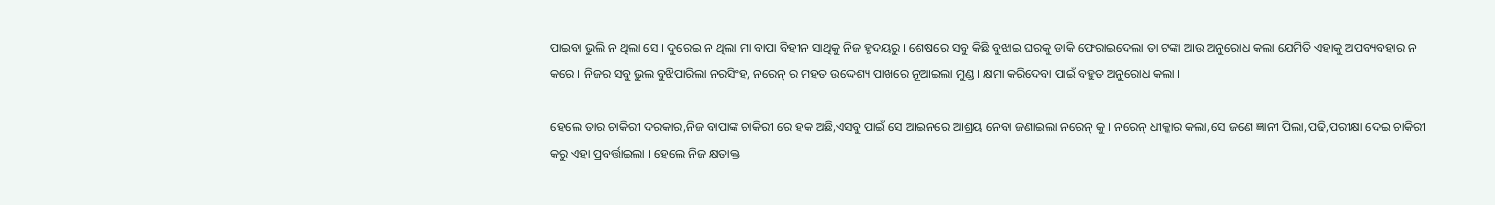ପାଇବା ଭୁଲି ନ ଥିଲା ସେ । ଦୁରେଇ ନ ଥିଲା ମା ବାପା ବିହୀନ ସାଥିକୁ ନିଜ ହୃଦୟରୁ । ଶେଷରେ ସବୁ କିଛି ବୁଝାଇ ଘରକୁ ଡାକି ଫେରାଇଦେଲା ତା ଟଙ୍କା ଆଉ ଅନୁରୋଧ କଲା ଯେମିତି ଏହାକୁ ଅପବ୍ୟବହାର ନ କରେ । ନିଜର ସବୁ ଭୁଲ ବୁଝିପାରିଲା ନରସିଂହ, ନରେନ୍ ର ମହତ ଉଦ୍ଦେଶ୍ୟ ପାଖରେ ନୂଆଇଲା ମୁଣ୍ଡ । କ୍ଷମା କରିଦେବା ପାଇଁ ବହୁତ ଅନୁରୋଧ କଲା ।

ହେଲେ ତାର ଚାକିରୀ ଦରକାର,ନିଜ ବାପାଙ୍କ ଚାକିରୀ ରେ ହକ ଅଛି,ଏସବୁ ପାଇଁ ସେ ଆଇନରେ ଆଶ୍ରୟ ନେବା ଜଣାଇଲା ନରେନ୍ କୁ । ନରେନ୍ ଧୀକ୍କାର କଲା,ସେ ଜଣେ ଜ୍ଞାନୀ ପିଲା,ପଢି,ପରୀକ୍ଷା ଦେଇ ଚାକିରୀ କରୁ ଏହା ପ୍ରବର୍ତ୍ତାଇଲା । ହେଲେ ନିଜ କ୍ଷତାକ୍ତ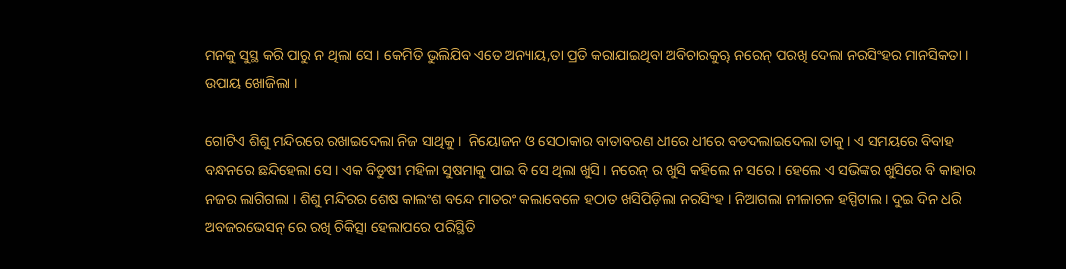ମନକୁ ସୁସ୍ଥ କରି ପାରୁ ନ ଥିଲା ସେ । କେମିତି ଭୁଲିଯିବ ଏତେ ଅନ୍ୟାୟ,ତା ପ୍ରତି କରାଯାଇଥିବା ଅବିଚାରକୁୠ ନରେନ୍ ପରଖି ଦେଲା ନରସିଂହର ମାନସିକତା । ଉପାୟ ଖୋଜିଲା ।

ଗୋଟିଏ ଶିଶୁ ମନ୍ଦିରରେ ରଖାଇଦେଲା ନିଜ ସାଥିକୁ ।  ନିୟୋଜନ ଓ ସେଠାକାର ବାତାବରଣ ଧୀରେ ଧୀରେ ବଡଦଲାଇଦେଲା ତାକୁ । ଏ ସମୟରେ ବିବାହ ବନ୍ଧନରେ ଛନ୍ଦିହେଲା ସେ । ଏକ ବିଡୁଷୀ ମହିଳା ସୁଷମାକୁ ପାଇ ବି ସେ ଥିଲା ଖୁସି । ନରେନ୍ ର ଖୁସି କହିଲେ ନ ସରେ । ହେଲେ ଏ ସଭିଙ୍କର ଖୁସିରେ ବି କାହାର ନଜର ଲାଗିଗଲା । ଶିଶୁ ମନ୍ଦିରର ଶେଷ କାଲଂଶ ବନ୍ଦେ ମାତରଂ କଲାବେଳେ ହଠାତ ଖସିପିଡ଼ିଲା ନରସିଂହ । ନିଆଗଲା ନୀଳାଚଳ ହସ୍ପିଟାଲ । ଦୁଇ ଦିନ ଧରି ଅବଜରଭେସନ୍ ରେ ରଖି ଚିକିତ୍ସା ହେଲାପରେ ପରିସ୍ଥିତି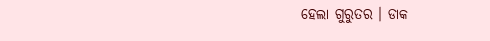ହେଲା ଗୁରୁତର । ଡାକ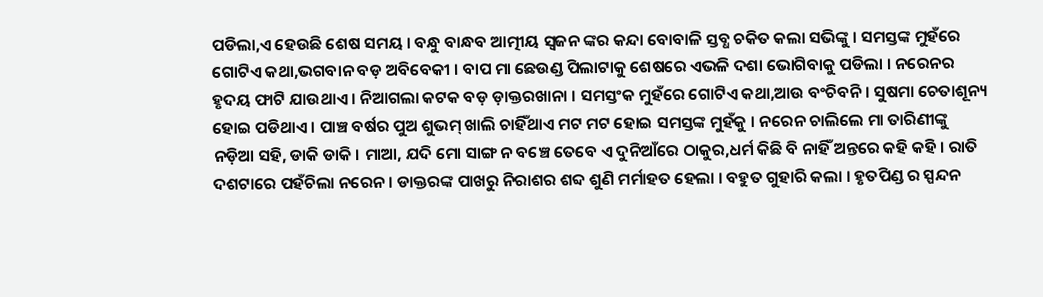ପଡିଲା,ଏ ହେଉଛି ଶେଷ ସମୟ । ବନ୍ଧୁ ବାନ୍ଧବ ଆତ୍ମୀୟ ସ୍ୱଜନ ଙ୍କର କନ୍ଦା ବୋବାଳି ସ୍ତବ୍ଧ ଚକିତ କଲା ସଭିଙ୍କୁ । ସମସ୍ତଙ୍କ ମୁହଁରେ ଗୋଟିଏ କଥା,ଭଗବାନ ବଡ଼ ଅବିବେକୀ । ବାପ ମା ଛେଉଣ୍ଡ ପିଲାଟାକୁ ଶେଷରେ ଏଭଳି ଦଶା ଭୋଗିବାକୁ ପଡିଲା । ନରେନର ହୃଦୟ ଫାଟି ଯାଉଥାଏ । ନିଆଗଲା କଟକ ବଡ଼ ଡ଼ାକ୍ତରଖାନା । ସମସ୍ତଂକ ମୁହଁରେ ଗୋଟିଏ କଥା,ଆଉ ବଂଚିବନି । ସୁଷମା ଚେତାଶୂନ୍ୟ ହୋଇ ପଡିଥାଏ । ପାଞ୍ଚ ବର୍ଷର ପୁଅ ଶୁଭମ୍ ଖାଲି ଚାହିଁଥାଏ ମଟ ମଟ ହୋଇ ସମସ୍ତଙ୍କ ମୁହଁକୁ । ନରେନ ଚାଲିଲେ ମା ତାରିଣୀଙ୍କୁ ନଡ଼ିଆ ସହି, ଡାକି ଡାକି । ମାଆ, ଯଦି ମୋ ସାଙ୍ଗ ନ ବଞ୍ଚେ ତେବେ ଏ ଦୁନିଆଁରେ ଠାକୁର,ଧର୍ମ କିଛି ବି ନାହିଁ ଅନ୍ତରେ କହି କହି । ରାତି ଦଶଟାରେ ପହଁଚିଲା ନରେନ । ଡାକ୍ତରଙ୍କ ପାଖରୁ ନିରାଶର ଶବ୍ଦ ଶୁଣି ମର୍ମାହତ ହେଲା । ବହୁତ ଗୁହାରି କଲା । ହୃତପିଣ୍ଡ ର ସ୍ପନ୍ଦନ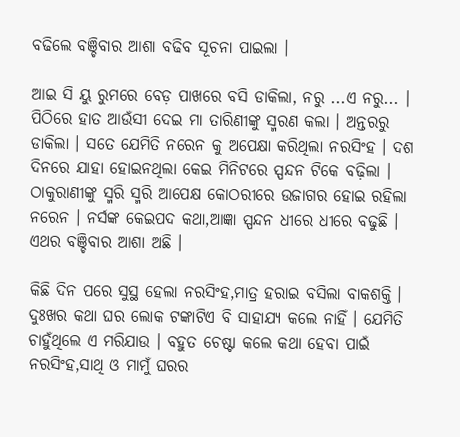ବଢିଲେ ବଞ୍ଚିବାର ଆଶା ବଢିବ ସୂଚନା ପାଇଲା ।

ଆଇ ସି ୟୁ ରୁମରେ ବେଡ଼ ପାଖରେ ବସି ଡାକିଲା, ନରୁ ...ଏ ନରୁ... । ପିଠିରେ ହାତ ଆଉଁସୀ ଦେଇ ମା ତାରିଣୀଙ୍କୁ ସ୍ମରଣ କଲା । ଅନ୍ତରରୁ ଡାକିଲା । ସତେ ଯେମିତି ନରେନ କୁ ଅପେକ୍ଷା କରିଥିଲା ନରସିଂହ । ଦଶ ଦିନରେ ଯାହା ହୋଇନଥିଲା କେଇ ମିନିଟରେ ସ୍ପନ୍ଦନ ଟିକେ ବଢ଼ିଲା । ଠାକୁରାଣୀଙ୍କୁ ସ୍ମରି ସ୍ମରି ଆପେକ୍ଷ କୋଠରୀରେ ଉଜାଗର ହୋଇ ରହିଲା ନରେନ । ନର୍ସଙ୍କ କେଇପଦ କଥା,ଆଜ୍ଞା ସ୍ପନ୍ଦନ ଧୀରେ ଧୀରେ ବଢୁଛି । ଏଥର ବଞ୍ଚିବାର ଆଶା ଅଛି ।

କିଛି ଦିନ ପରେ ସୁସ୍ଥ ହେଲା ନରସିଂହ,ମାତ୍ର ହରାଇ ବସିଲା ବାକଶକ୍ତି । ଦୁଃଖର କଥା ଘର ଲୋକ ଟଙ୍କାଟିଏ ବି ସାହାଯ୍ୟ କଲେ ନାହିଁ । ଯେମିତି ଚାହୁଁଥିଲେ ଏ ମରିଯାଉ । ବହୁତ ଚେଷ୍ଟା କଲେ କଥା ହେବା ପାଇଁ ନରସିଂହ,ସାଥି ଓ ମାମୁଁ ଘରର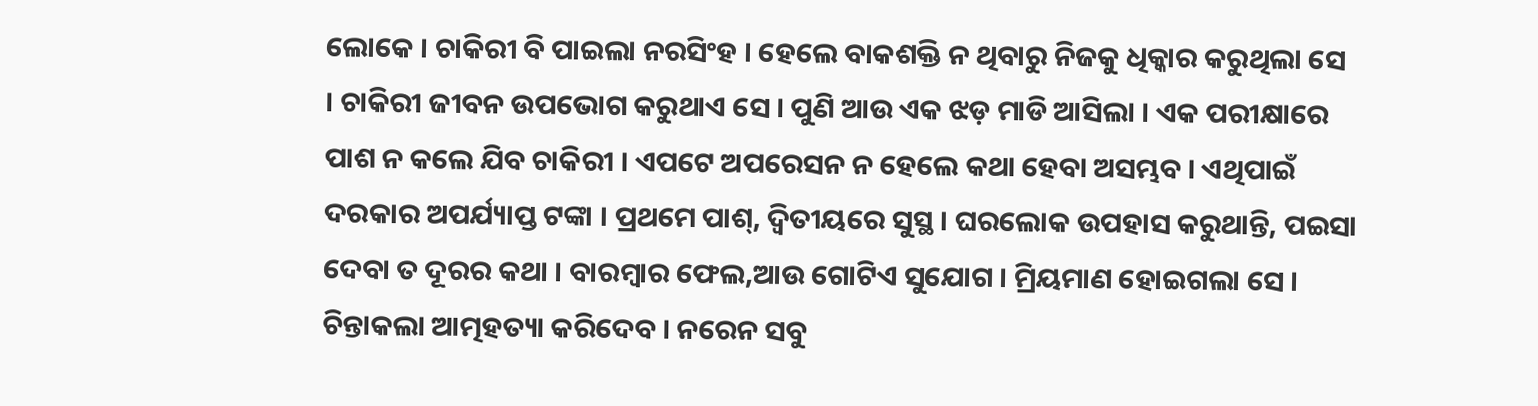ଲୋକେ । ଚାକିରୀ ବି ପାଇଲା ନରସିଂହ । ହେଲେ ବାକଶକ୍ତି ନ ଥିବାରୁ ନିଜକୁ ଧିକ୍କାର କରୁଥିଲା ସେ । ଚାକିରୀ ଜୀବନ ଉପଭୋଗ କରୁଥାଏ ସେ । ପୁଣି ଆଉ ଏକ ଝଡ଼ ମାଡି ଆସିଲା । ଏକ ପରୀକ୍ଷାରେ ପାଶ ନ କଲେ ଯିବ ଚାକିରୀ । ଏପଟେ ଅପରେସନ ନ ହେଲେ କଥା ହେବା ଅସମ୍ଭବ । ଏଥିପାଇଁ ଦରକାର ଅପର୍ଯ୍ୟାପ୍ତ ଟଙ୍କା । ପ୍ରଥମେ ପାଶ୍, ଦ୍ଵିତୀୟରେ ସୁସ୍ଥ । ଘରଲୋକ ଉପହାସ କରୁଥାନ୍ତି, ପଇସା ଦେବା ତ ଦୂରର କଥା । ବାରମ୍ବାର ଫେଲ,ଆଉ ଗୋଟିଏ ସୁଯୋଗ । ମ୍ରିୟମାଣ ହୋଇଗଲା ସେ । ଚିନ୍ତାକଲା ଆତ୍ମହତ୍ୟା କରିଦେବ । ନରେନ ସବୁ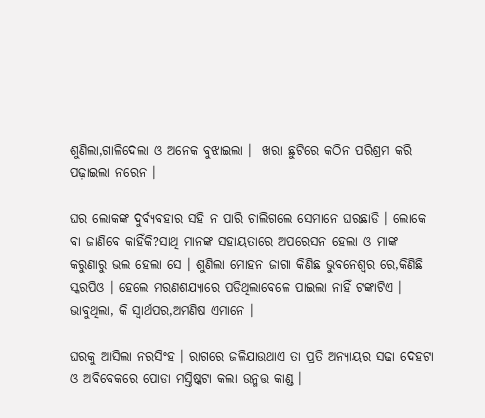ଶୁଣିଲା,ଗାଳିଦେଲା ଓ ଅନେକ ବୁଝାଇଲା ।  ଖରା ଛୁଟିରେ କଠିନ ପରିଶ୍ରମ କରି ପଢ଼ାଇଲା ନରେନ ।

ଘର ଲୋକଙ୍କ ଦୁର୍ବ୍ୟବହାର ସହି ନ ପାରି ଚାଲିଗଲେ ସେମାନେ ଘରଛାଡି । ଲୋକେ ବା ଜାଣିବେ କାହିଁକି?ସାଥି ମାନଙ୍କ ସହାୟତାରେ ଅପରେସନ ହେଲା ଓ ମାଙ୍କ କରୁଣାରୁ ଭଲ ହେଲା ସେ । ଶୁଣିଲା ମୋହନ ଜାଗା କିଣିଛ ଭୁବନେଶ୍ୱର ରେ,କିଣିଛି ସ୍କରପିଓ । ହେଲେ ମରଣଶଯ୍ୟାରେ ପଡିଥିଲାବେଳେ ପାଇଲା ନାହିଁ ଟଙ୍କାଟିଏ ।  ଭାବୁଥିଲା, କି ସ୍ୱାର୍ଥପର,ଅମଣିଷ ଏମାନେ ।

ଘରକୁ ଆସିଲା ନରସିଂହ । ରାଗରେ ଜଳିଯାଉଥାଏ ତା ପ୍ରତି ଅନ୍ୟାୟର ସଢା ଦେହଟା ଓ ଅବିବେକରେ ପୋଡା ମସ୍ତିଷ୍କଟା କଲା ଉନ୍ମତ୍ତ କାଣ୍ଡ ।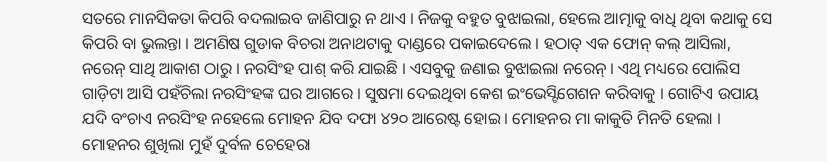ସତରେ ମାନସିକତା କିପରି ବଦଲାଇବ ଜାଣିପାରୁ ନ ଥାଏ । ନିଜକୁ ବହୁତ ବୁଝାଇଲା, ହେଲେ ଆତ୍ମାକୁ ବାଧି ଥିବା କଥାକୁ ସେ କିପରି ବା ଭୁଲନ୍ତା । ଅମଣିଷ ଗୁଡାକ ବିଚରା ଅନାଥଟାକୁ ଦାଣ୍ଡରେ ପକାଇଦେଲେ । ହଠାତ୍ ଏକ ଫୋନ୍ କଲ୍ ଆସିଲା, ନରେନ୍ ସାଥି ଆକାଶ ଠାରୁ । ନରସିଂହ ପାଶ୍ କରି ଯାଇଛି । ଏସବୁକୁ ଜଣାଇ ବୁଝାଇଲା ନରେନ୍ । ଏଥି ମଧ୍ୟରେ ପୋଲିସ ଗାଡ଼ିଟା ଆସି ପହଁଚିଲା ନରସିଂହଙ୍କ ଘର ଆଗରେ । ସୁଷମା ଦେଇଥିବା କେଶ ଇଂଭେସ୍ଟିଗେଶନ କରିବାକୁ । ଗୋଟିଏ ଉପାୟ ଯଦି ବଂଚାଏ ନରସିଂହ ନହେଲେ ମୋହନ ଯିବ ଦଫା ୪୨୦ ଆରେଷ୍ଟ ହୋଇ । ମୋହନର ମା କାକୁତି ମିନତି ହେଲା । ମୋହନର ଶୁଖିଲା ମୁହଁ ଦୁର୍ବଳ ଚେହେରା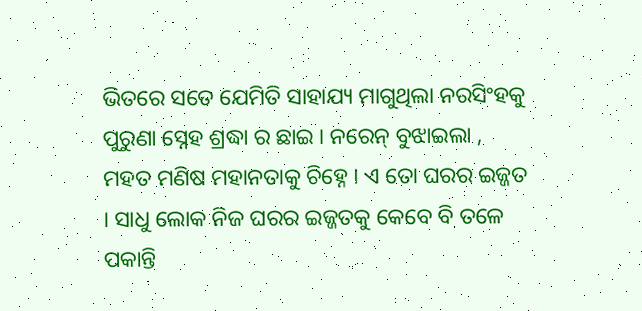ଭିତରେ ସତେ ଯେମିତି ସାହାଯ୍ୟ ମାଗୁଥିଲା ନରସିଂହକୁ ପୁରୁଣା ସ୍ନେହ ଶ୍ରଦ୍ଧା ର ଛାଇ । ନରେନ୍ ବୁଝାଇଲା , ମହତ ମଣିଷ ମହାନତାକୁ ଚିହ୍ନେ । ଏ ତୋ ଘରର ଇଜ୍ଜତ । ସାଧୁ ଲୋକ ନିଜ ଘରର ଇଜ୍ଜତକୁ କେବେ ବି ତଳେ ପକାନ୍ତି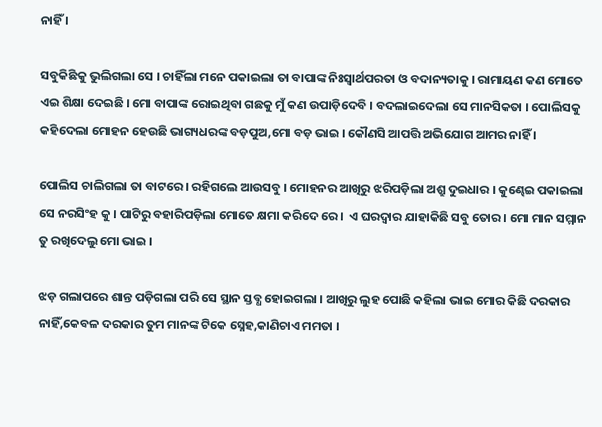ନାହିଁ ।

ସବୁକିଛିକୁ ଭୁଲିଗଲା ସେ । ଚାହିଁଲା ମନେ ପକାଇଲା ତା ବାପାଙ୍କ ନିଃସ୍ୱାର୍ଥପରତା ଓ ବଦାନ୍ୟତାକୁ । ରାମାୟଣ କଣ ମୋତେ ଏଇ ଶିକ୍ଷା ଦେଇଛି । ମୋ ବାପାଙ୍କ ରୋଇଥିବା ଗଛକୁ ମୁଁ କଣ ଉପାଡ଼ିଦେବି । ବଦଲାଇଦେଲା ସେ ମାନସିକତା । ପୋଲିସକୁ କହିଦେଲା ମୋହନ ହେଉଛି ଭାଗ୍ୟଧରଙ୍କ ବଡ଼ପୁଅ,ମୋ ବଡ଼ ଭାଇ । କୌଣସି ଆପତ୍ତି ଅଭିଯୋଗ ଆମର ନାହିଁ ।

ପୋଲିସ ଚାଲିଗଲା ତା ବାଟରେ । ରହିଗଲେ ଆଉସବୁ । ମୋହନର ଆଖିରୁ ଝରିପଡ଼ିଲା ଅଶ୍ରୁ ଦୁଇଧାର । କୁଣ୍ଢେଇ ପକାଇଲା ସେ ନରସିଂହ କୁ । ପାଟିରୁ ବହାରିପଡ଼ିଲା ମୋତେ କ୍ଷମା କରିଦେ ରେ ।  ଏ ଘରଦ୍ୱାର ଯାହାକିଛି ସବୁ ତୋର । ମୋ ମାନ ସମ୍ମାନ ତୁ ରଖିଦେଲୁ ମୋ ଭାଇ ।

ଝଡ଼ ଗଲାପରେ ଶାନ୍ତ ପଡ଼ିଗଲା ପରି ସେ ସ୍ଥାନ ସ୍ତବ୍ଧ ହୋଇଗଲା । ଆଖିରୁ ଲୁହ ପୋଛି କହିଲା ଭାଇ ମୋର କିଛି ଦରକାର ନାହିଁ,କେବଳ ଦରକାର ତୁମ ମାନଙ୍କ ଟିକେ ସ୍ନେହ,କାଣିଚାଏ ମମତା ।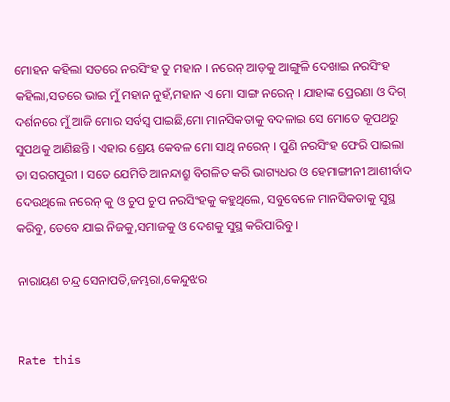ମୋହନ କହିଲା ସତରେ ନରସିଂହ ତୁ ମହାନ । ନରେନ୍ ଆଡ଼କୁ ଆଙ୍ଗୁଳି ଦେଖାଇ ନରସିଂହ କହିଲା,ସତରେ ଭାଇ ମୁଁ ମହାନ ନୁହଁ,ମହାନ ଏ ମୋ ସାଙ୍ଗ ନରେନ୍ । ଯାହାଙ୍କ ପ୍ରେରଣା ଓ ଦିଗ୍ ଦର୍ଶନରେ ମୁଁ ଆଜି ମୋର ସର୍ବସ୍ୱ ପାଇଛି,ମୋ ମାନସିକତାକୁ ବଦଳାଇ ସେ ମୋତେ କୂପଥରୁ ସୁପଥକୁ ଆଣିଛନ୍ତି । ଏହାର ଶ୍ରେୟ କେବଳ ମୋ ସାଥି ନରେନ୍ । ପୁଣି ନରସିଂହ ଫେରି ପାଇଲା ତା ସରଗପୁରୀ । ସତେ ଯେମିତି ଆନନ୍ଦାଶ୍ରୁ ବିଗଳିତ କରି ଭାଗ୍ୟଧର ଓ ହେମାଙ୍ଗୀନୀ ଆଶୀର୍ବାଦ ଦେଉଥିଲେ ନରେନ୍ କୁ ଓ ଚୁପ ଚୁପ ନରସିଂହକୁ କହୁଥିଲେ, ସବୁବେଳେ ମାନସିକତାକୁ ସୁସ୍ଥ କରିବୁ, ତେବେ ଯାଇ ନିଜକୁ,ସମାଜକୁ ଓ ଦେଶକୁ ସୁସ୍ଥ କରିପାରିବୁ ।

ନାରାୟଣ ଚନ୍ଦ୍ର ସେନାପତି,ଜମ୍ଭରା,କେନ୍ଦୁଝର


Rate this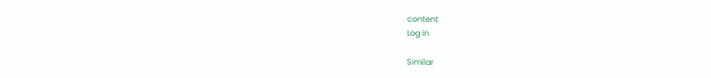content
Log in

Similar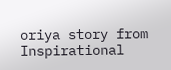oriya story from Inspirational